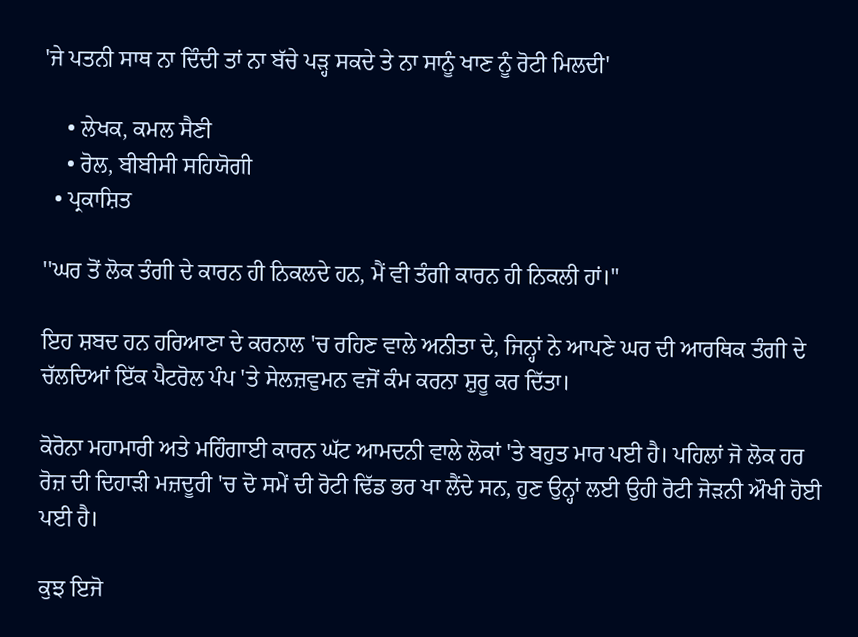'ਜੇ ਪਤਨੀ ਸਾਥ ਨਾ ਦਿੰਦੀ ਤਾਂ ਨਾ ਬੱਚੇ ਪੜ੍ਹ ਸਕਦੇ ਤੇ ਨਾ ਸਾਨੂੰ ਖਾਣ ਨੂੰ ਰੋਟੀ ਮਿਲਦੀ'

    • ਲੇਖਕ, ਕਮਲ ਸੈਣੀ
    • ਰੋਲ, ਬੀਬੀਸੀ ਸਹਿਯੋਗੀ
  • ਪ੍ਰਕਾਸ਼ਿਤ

''ਘਰ ਤੋਂ ਲੋਕ ਤੰਗੀ ਦੇ ਕਾਰਨ ਹੀ ਨਿਕਲਦੇ ਹਨ, ਮੈਂ ਵੀ ਤੰਗੀ ਕਾਰਨ ਹੀ ਨਿਕਲੀ ਹਾਂ।''

ਇਹ ਸ਼ਬਦ ਹਨ ਹਰਿਆਣਾ ਦੇ ਕਰਨਾਲ 'ਚ ਰਹਿਣ ਵਾਲੇ ਅਨੀਤਾ ਦੇ, ਜਿਨ੍ਹਾਂ ਨੇ ਆਪਣੇ ਘਰ ਦੀ ਆਰਥਿਕ ਤੰਗੀ ਦੇ ਚੱਲਦਿਆਂ ਇੱਕ ਪੈਟਰੋਲ ਪੰਪ 'ਤੇ ਸੇਲਜ਼ਵੁਮਨ ਵਜੋਂ ਕੰਮ ਕਰਨਾ ਸ਼ੁਰੂ ਕਰ ਦਿੱਤਾ।

ਕੋਰੋਨਾ ਮਹਾਮਾਰੀ ਅਤੇ ਮਹਿੰਗਾਈ ਕਾਰਨ ਘੱਟ ਆਮਦਨੀ ਵਾਲੇ ਲੋਕਾਂ 'ਤੇ ਬਹੁਤ ਮਾਰ ਪਈ ਹੈ। ਪਹਿਲਾਂ ਜੋ ਲੋਕ ਹਰ ਰੋਜ਼ ਦੀ ਦਿਹਾੜੀ ਮਜ਼ਦੂਰੀ 'ਚ ਦੋ ਸਮੇਂ ਦੀ ਰੋਟੀ ਢਿੱਡ ਭਰ ਖਾ ਲੈਂਦੇ ਸਨ, ਹੁਣ ਉਨ੍ਹਾਂ ਲਈ ਉਹੀ ਰੋਟੀ ਜੋੜਨੀ ਔਖੀ ਹੋਈ ਪਈ ਹੈ।

ਕੁਝ ਇਜੋ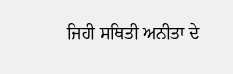ਜਿਹੀ ਸਥਿਤੀ ਅਨੀਤਾ ਦੇ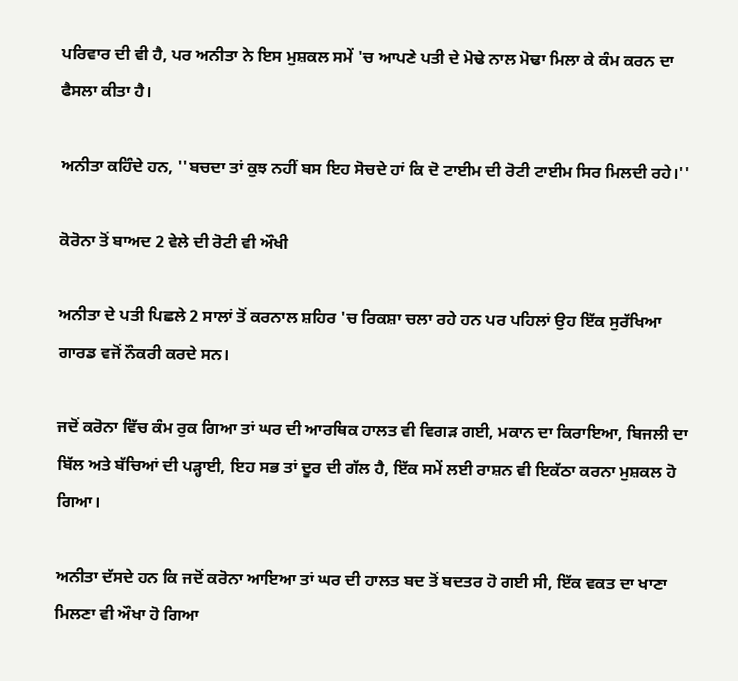ਪਰਿਵਾਰ ਦੀ ਵੀ ਹੈ, ਪਰ ਅਨੀਤਾ ਨੇ ਇਸ ਮੁਸ਼ਕਲ ਸਮੇਂ 'ਚ ਆਪਣੇ ਪਤੀ ਦੇ ਮੋਢੇ ਨਾਲ ਮੋਢਾ ਮਿਲਾ ਕੇ ਕੰਮ ਕਰਨ ਦਾ ਫੈਸਲਾ ਕੀਤਾ ਹੈ।

ਅਨੀਤਾ ਕਹਿੰਦੇ ਹਨ, ''ਬਚਦਾ ਤਾਂ ਕੁਝ ਨਹੀਂ ਬਸ ਇਹ ਸੋਚਦੇ ਹਾਂ ਕਿ ਦੋ ਟਾਈਮ ਦੀ ਰੋਟੀ ਟਾਈਮ ਸਿਰ ਮਿਲਦੀ ਰਹੇ।''

ਕੋਰੋਨਾ ਤੋਂ ਬਾਅਦ 2 ਵੇਲੇ ਦੀ ਰੋਟੀ ਵੀ ਔਖੀ

ਅਨੀਤਾ ਦੇ ਪਤੀ ਪਿਛਲੇ 2 ਸਾਲਾਂ ਤੋਂ ਕਰਨਾਲ ਸ਼ਹਿਰ 'ਚ ਰਿਕਸ਼ਾ ਚਲਾ ਰਹੇ ਹਨ ਪਰ ਪਹਿਲਾਂ ਉਹ ਇੱਕ ਸੁਰੱਖਿਆ ਗਾਰਡ ਵਜੋਂ ਨੌਕਰੀ ਕਰਦੇ ਸਨ।

ਜਦੋਂ ਕਰੋਨਾ ਵਿੱਚ ਕੰਮ ਰੁਕ ਗਿਆ ਤਾਂ ਘਰ ਦੀ ਆਰਥਿਕ ਹਾਲਤ ਵੀ ਵਿਗੜ ਗਈ, ਮਕਾਨ ਦਾ ਕਿਰਾਇਆ, ਬਿਜਲੀ ਦਾ ਬਿੱਲ ਅਤੇ ਬੱਚਿਆਂ ਦੀ ਪੜ੍ਹਾਈ, ਇਹ ਸਭ ਤਾਂ ਦੂਰ ਦੀ ਗੱਲ ਹੈ, ਇੱਕ ਸਮੇਂ ਲਈ ਰਾਸ਼ਨ ਵੀ ਇਕੱਠਾ ਕਰਨਾ ਮੁਸ਼ਕਲ ਹੋ ਗਿਆ।

ਅਨੀਤਾ ਦੱਸਦੇ ਹਨ ਕਿ ਜਦੋਂ ਕਰੋਨਾ ਆਇਆ ਤਾਂ ਘਰ ਦੀ ਹਾਲਤ ਬਦ ਤੋਂ ਬਦਤਰ ਹੋ ਗਈ ਸੀ, ਇੱਕ ਵਕਤ ਦਾ ਖਾਣਾ ਮਿਲਣਾ ਵੀ ਔਖਾ ਹੋ ਗਿਆ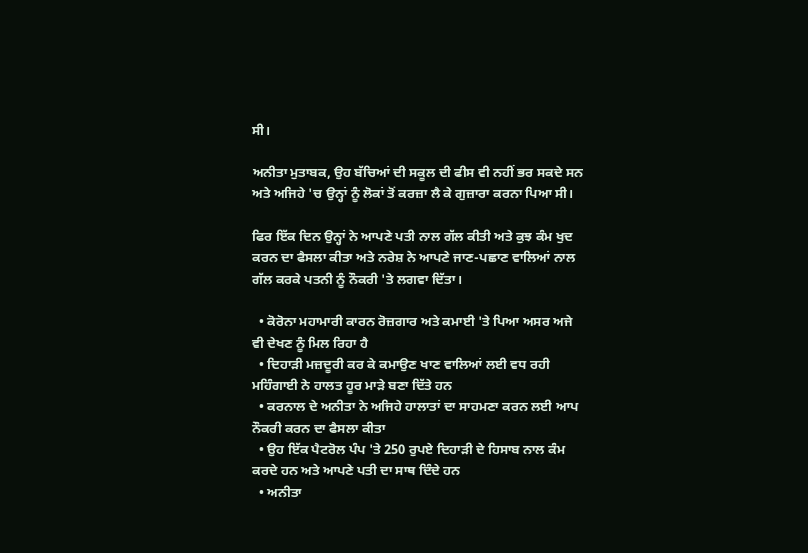ਸੀ।

ਅਨੀਤਾ ਮੁਤਾਬਕ, ਉਹ ਬੱਚਿਆਂ ਦੀ ਸਕੂਲ ਦੀ ਫੀਸ ਵੀ ਨਹੀਂ ਭਰ ਸਕਦੇ ਸਨ ਅਤੇ ਅਜਿਹੇ 'ਚ ਉਨ੍ਹਾਂ ਨੂੰ ਲੋਕਾਂ ਤੋਂ ਕਰਜ਼ਾ ਲੈ ਕੇ ਗੁਜ਼ਾਰਾ ਕਰਨਾ ਪਿਆ ਸੀ।

ਫਿਰ ਇੱਕ ਦਿਨ ਉਨ੍ਹਾਂ ਨੇ ਆਪਣੇ ਪਤੀ ਨਾਲ ਗੱਲ ਕੀਤੀ ਅਤੇ ਕੁਝ ਕੰਮ ਖੁਦ ਕਰਨ ਦਾ ਫੈਸਲਾ ਕੀਤਾ ਅਤੇ ਨਰੇਸ਼ ਨੇ ਆਪਣੇ ਜਾਣ-ਪਛਾਣ ਵਾਲਿਆਂ ਨਾਲ ਗੱਲ ਕਰਕੇ ਪਤਨੀ ਨੂੰ ਨੌਕਰੀ 'ਤੇ ਲਗਵਾ ਦਿੱਤਾ।

  • ਕੋਰੋਨਾ ਮਹਾਮਾਰੀ ਕਾਰਨ ਰੋਜ਼ਗਾਰ ਅਤੇ ਕਮਾਈ 'ਤੇ ਪਿਆ ਅਸਰ ਅਜੇ ਵੀ ਦੇਖਣ ਨੂੰ ਮਿਲ ਰਿਹਾ ਹੈ
  • ਦਿਹਾੜੀ ਮਜ਼ਦੂਰੀ ਕਰ ਕੇ ਕਮਾਉਣ ਖਾਣ ਵਾਲਿਆਂ ਲਈ ਵਧ ਰਹੀ ਮਹਿੰਗਾਈ ਨੇ ਹਾਲਤ ਹੂਰ ਮਾੜੇ ਬਣਾ ਦਿੱਤੇ ਹਨ
  • ਕਰਨਾਲ ਦੇ ਅਨੀਤਾ ਨੇ ਅਜਿਹੇ ਹਾਲਾਤਾਂ ਦਾ ਸਾਹਮਣਾ ਕਰਨ ਲਈ ਆਪ ਨੌਕਰੀ ਕਰਨ ਦਾ ਫੈਸਲਾ ਕੀਤਾ
  • ਉਹ ਇੱਕ ਪੈਟਰੋਲ ਪੰਪ 'ਤੇ 250 ਰੁਪਏ ਦਿਹਾੜੀ ਦੇ ਹਿਸਾਬ ਨਾਲ ਕੰਮ ਕਰਦੇ ਹਨ ਅਤੇ ਆਪਣੇ ਪਤੀ ਦਾ ਸਾਥ ਦਿੰਦੇ ਹਨ
  • ਅਨੀਤਾ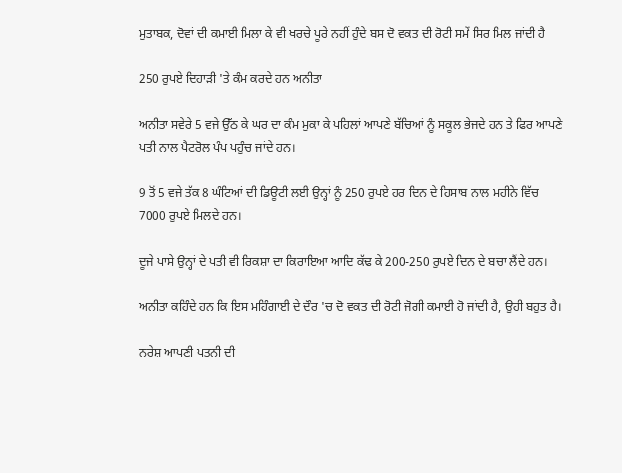ਮੁਤਾਬਕ, ਦੋਵਾਂ ਦੀ ਕਮਾਈ ਮਿਲਾ ਕੇ ਵੀ ਖਰਚੇ ਪੂਰੇ ਨਹੀਂ ਹੁੰਦੇ ਬਸ ਦੋ ਵਕਤ ਦੀ ਰੋਟੀ ਸਮੇਂ ਸਿਰ ਮਿਲ ਜਾਂਦੀ ਹੈ

250 ਰੁਪਏ ਦਿਹਾੜੀ 'ਤੇ ਕੰਮ ਕਰਦੇ ਹਨ ਅਨੀਤਾ

ਅਨੀਤਾ ਸਵੇਰੇ 5 ਵਜੇ ਉੱਠ ਕੇ ਘਰ ਦਾ ਕੰਮ ਮੁਕਾ ਕੇ ਪਹਿਲਾਂ ਆਪਣੇ ਬੱਚਿਆਂ ਨੂੰ ਸਕੂਲ ਭੇਜਦੇ ਹਨ ਤੇ ਫਿਰ ਆਪਣੇ ਪਤੀ ਨਾਲ ਪੈਟਰੋਲ ਪੰਪ ਪਹੁੰਚ ਜਾਂਦੇ ਹਨ।

9 ਤੋਂ 5 ਵਜੇ ਤੱਕ 8 ਘੰਟਿਆਂ ਦੀ ਡਿਊਟੀ ਲਈ ਉਨ੍ਹਾਂ ਨੂੰ 250 ਰੁਪਏ ਹਰ ਦਿਨ ਦੇ ਹਿਸਾਬ ਨਾਲ ਮਹੀਨੇ ਵਿੱਚ 7000 ਰੁਪਏ ਮਿਲਦੇ ਹਨ।

ਦੂਜੇ ਪਾਸੇ ਉਨ੍ਹਾਂ ਦੇ ਪਤੀ ਵੀ ਰਿਕਸ਼ਾ ਦਾ ਕਿਰਾਇਆ ਆਦਿ ਕੱਢ ਕੇ 200-250 ਰੁਪਏ ਦਿਨ ਦੇ ਬਚਾ ਲੈਂਦੇ ਹਨ।

ਅਨੀਤਾ ਕਹਿੰਦੇ ਹਨ ਕਿ ਇਸ ਮਹਿੰਗਾਈ ਦੇ ਦੌਰ 'ਚ ਦੋ ਵਕਤ ਦੀ ਰੋਟੀ ਜੋਗੀ ਕਮਾਈ ਹੋ ਜਾਂਦੀ ਹੈ, ਉਹੀ ਬਹੁਤ ਹੈ।

ਨਰੇਸ਼ ਆਪਣੀ ਪਤਨੀ ਦੀ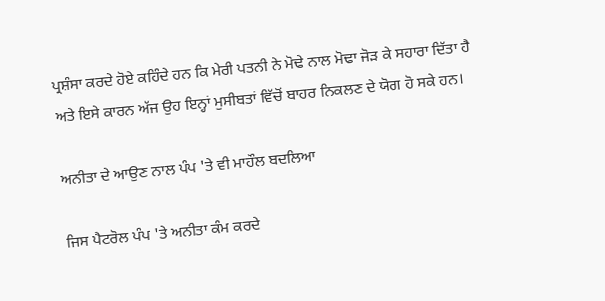ਪ੍ਰਸ਼ੰਸਾ ਕਰਦੇ ਹੋਏ ਕਹਿੰਦੇ ਹਨ ਕਿ ਮੇਰੀ ਪਤਨੀ ਨੇ ਮੋਢੇ ਨਾਲ ਮੋਢਾ ਜੋੜ ਕੇ ਸਹਾਰਾ ਦਿੱਤਾ ਹੈ ਅਤੇ ਇਸੇ ਕਾਰਨ ਅੱਜ ਉਹ ਇਨ੍ਹਾਂ ਮੁਸੀਬਤਾਂ ਵਿੱਚੋਂ ਬਾਹਰ ਨਿਕਲਣ ਦੇ ਯੋਗ ਹੋ ਸਕੇ ਹਨ।

ਅਨੀਤਾ ਦੇ ਆਉਣ ਨਾਲ ਪੰਪ 'ਤੇ ਵੀ ਮਾਹੌਲ ਬਦਲਿਆ

ਜਿਸ ਪੈਟਰੋਲ ਪੰਪ 'ਤੇ ਅਨੀਤਾ ਕੰਮ ਕਰਦੇ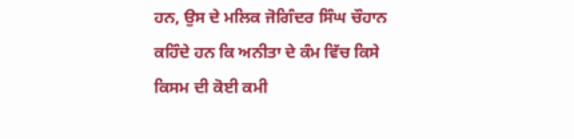ਹਨ, ਉਸ ਦੇ ਮਲਿਕ ਜੋਗਿੰਦਰ ਸਿੰਘ ਚੌਹਾਨ ਕਹਿੰਦੇ ਹਨ ਕਿ ਅਨੀਤਾ ਦੇ ਕੰਮ ਵਿੱਚ ਕਿਸੇ ਕਿਸਮ ਦੀ ਕੋਈ ਕਮੀ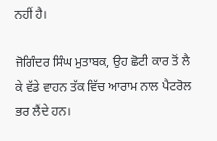ਨਹੀਂ ਹੈ।

ਜੋਗਿੰਦਰ ਸਿੰਘ ਮੁਤਾਬਕ, ਉਹ ਛੋਟੀ ਕਾਰ ਤੋਂ ਲੈ ਕੇ ਵੱਡੇ ਵਾਹਨ ਤੱਕ ਵਿੱਚ ਆਰਾਮ ਨਾਲ ਪੈਟਰੋਲ ਭਰ ਲੈਂਦੇ ਹਨ।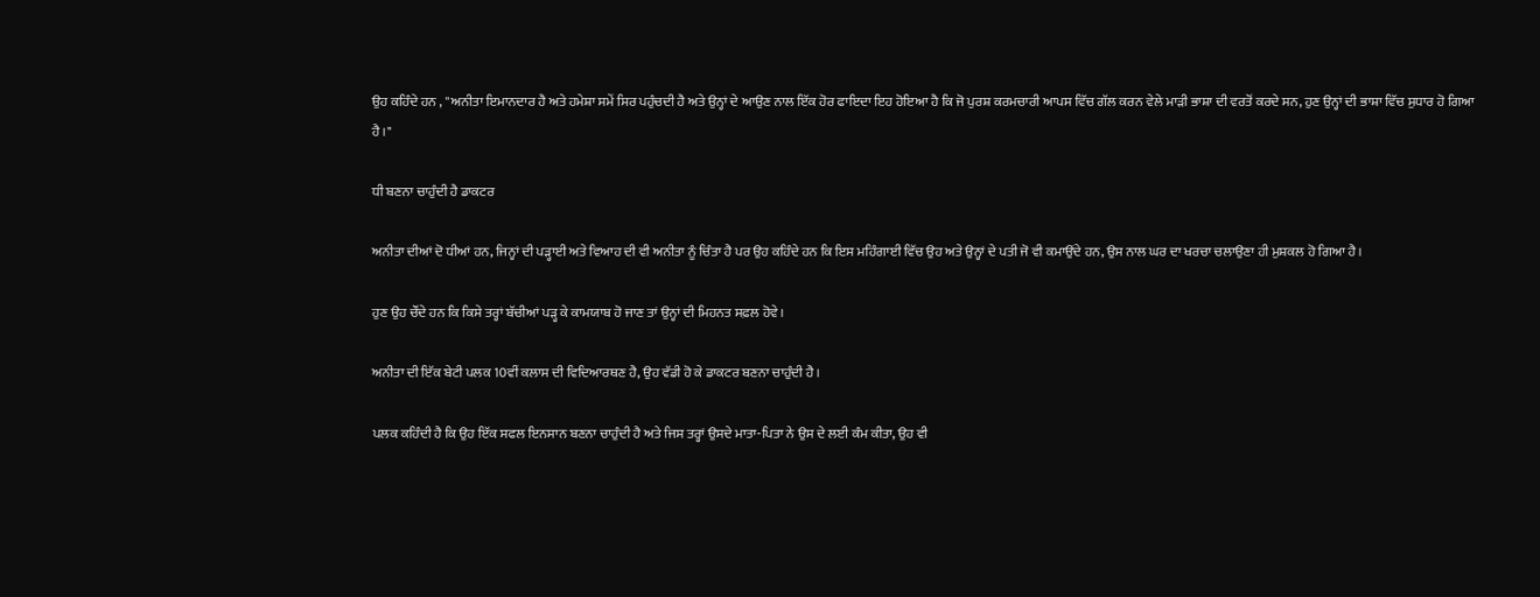ਉਹ ਕਹਿੰਦੇ ਹਨ , ''ਅਨੀਤਾ ਇਮਾਨਦਾਰ ਹੈ ਅਤੇ ਹਮੇਸ਼ਾ ਸਮੇਂ ਸਿਰ ਪਹੁੰਚਦੀ ਹੈ ਅਤੇ ਉਨ੍ਹਾਂ ਦੇ ਆਉਣ ਨਾਲ ਇੱਕ ਹੋਰ ਫਾਇਦਾ ਇਹ ਹੋਇਆ ਹੈ ਕਿ ਜੋ ਪੁਰਸ਼ ਕਰਮਚਾਰੀ ਆਪਸ ਵਿੱਚ ਗੱਲ ਕਰਨ ਵੇਲੇ ਮਾੜੀ ਭਾਸ਼ਾ ਦੀ ਵਰਤੋਂ ਕਰਦੇ ਸਨ, ਹੁਣ ਉਨ੍ਹਾਂ ਦੀ ਭਾਸ਼ਾ ਵਿੱਚ ਸੁਧਾਰ ਹੋ ਗਿਆ ਹੈ।''

ਧੀ ਬਣਨਾ ਚਾਹੁੰਦੀ ਹੈ ਡਾਕਟਰ

ਅਨੀਤਾ ਦੀਆਂ ਦੋ ਧੀਆਂ ਹਨ, ਜਿਨ੍ਹਾਂ ਦੀ ਪੜ੍ਹਾਈ ਅਤੇ ਵਿਆਹ ਦੀ ਵੀ ਅਨੀਤਾ ਨੂੰ ਚਿੰਤਾ ਹੈ ਪਰ ਉਹ ਕਹਿੰਦੇ ਹਨ ਕਿ ਇਸ ਮਹਿੰਗਾਈ ਵਿੱਚ ਉਹ ਅਤੇ ਉਨ੍ਹਾਂ ਦੇ ਪਤੀ ਜੋ ਵੀ ਕਮਾਉਂਦੇ ਹਨ, ਉਸ ਨਾਲ ਘਰ ਦਾ ਖਰਚਾ ਚਲਾਉਣਾ ਹੀ ਮੁਸ਼ਕਲ ਹੋ ਗਿਆ ਹੈ।

ਹੁਣ ਉਹ ਚੌਂਦੇ ਹਨ ਕਿ ਕਿਸੇ ਤਰ੍ਹਾਂ ਬੱਚੀਆਂ ਪੜ੍ਹ ਕੇ ਕਾਮਯਾਬ ਹੋ ਜਾਣ ਤਾਂ ਉਨ੍ਹਾਂ ਦੀ ਮਿਹਨਤ ਸਫ਼ਲ ਹੋਵੇ।

ਅਨੀਤਾ ਦੀ ਇੱਕ ਬੇਟੀ ਪਲਕ 10ਵੀਂ ਕਲਾਸ ਦੀ ਵਿਦਿਆਰਥਣ ਹੈ, ਉਹ ਵੱਡੀ ਹੋ ਕੇ ਡਾਕਟਰ ਬਣਨਾ ਚਾਹੁੰਦੀ ਹੈ।

ਪਲਕ ਕਹਿੰਦੀ ਹੈ ਕਿ ਉਹ ਇੱਕ ਸਫਲ ਇਨਸਾਨ ਬਣਨਾ ਚਾਹੁੰਦੀ ਹੈ ਅਤੇ ਜਿਸ ਤਰ੍ਹਾਂ ਉਸਦੇ ਮਾਤਾ-ਪਿਤਾ ਨੇ ਉਸ ਦੇ ਲਈ ਕੰਮ ਕੀਤਾ, ਉਹ ਵੀ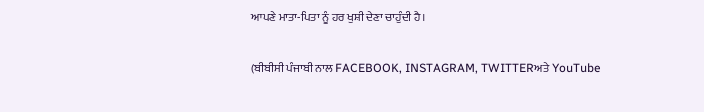ਆਪਣੇ ਮਾਤਾ-ਪਿਤਾ ਨੂੰ ਹਰ ਖੁਸ਼ੀ ਦੇਣਾ ਚਾਹੁੰਦੀ ਹੈ।

(ਬੀਬੀਸੀ ਪੰਜਾਬੀ ਨਾਲ FACEBOOK, INSTAGRAM, TWITTERਅਤੇ YouTube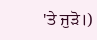'ਤੇ ਜੁੜੋ।)